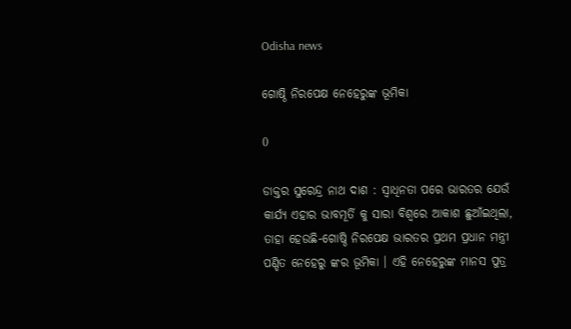Odisha news

ଗୋଷ୍ଠି ନିରପେକ୍ଷ ନେହେରୁଙ୍କ ଭୂମିକା

0

ଡାକ୍ତର ସୁରେନ୍ଦ୍ର ନାଥ ଦାଶ : ସ୍ୱାଧିନତା ପରେ ଭାରତର ଯେଉଁ କାର୍ଯ୍ୟ ଏହାର ଭାବମୂର୍ତି କୁ ସାରା ବିଶ୍ୱରେ ଆକାଶ ଛୁଆଁଇଥିଲା, ତାହା ହେଉଛି-ଗୋଷ୍ଠି ନିରପେକ୍ଷ ଭାରତର ପ୍ରଥମ ପ୍ରଧାନ ମନ୍ତ୍ରୀ ପଣ୍ଡିତ ନେହେରୁ ଙ୍କର ଭୂମିକା । ଏହି ନେହେରୁଙ୍କ ମାନସ ପୁତ୍ର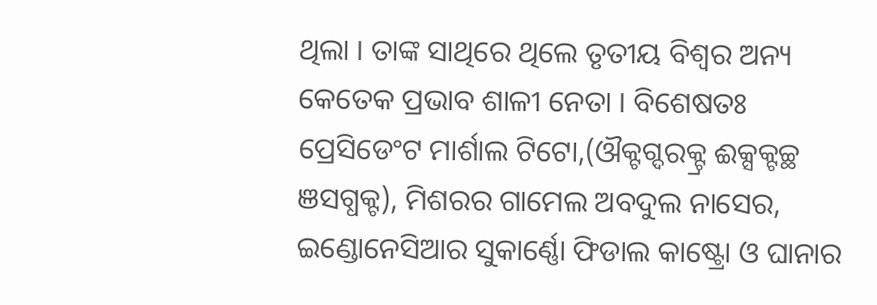ଥିଲା । ତାଙ୍କ ସାଥିରେ ଥିଲେ ତୃତୀୟ ବିଶ୍ୱର ଅନ୍ୟ କେତେକ ପ୍ରଭାବ ଶାଳୀ ନେତା । ବିଶେଷତଃ ପ୍ରେସିଡେଂଟ ମାର୍ଶାଲ ଟିଟୋ,(ଔକ୍ଟଗ୍ଦରକ୍ଟ୍ର ଈକ୍ସକ୍ଟଚ୍ଛ ଞସଗ୍ଧକ୍ଟ), ମିଶରର ଗାମେଲ ଅବଦୁଲ ନାସେର, ଇଣ୍ଡୋନେସିଆର ସୁକାର୍ଣ୍ଣୋ ଫିଡାଲ କାଷ୍ଟ୍ରୋ ଓ ଘାନାର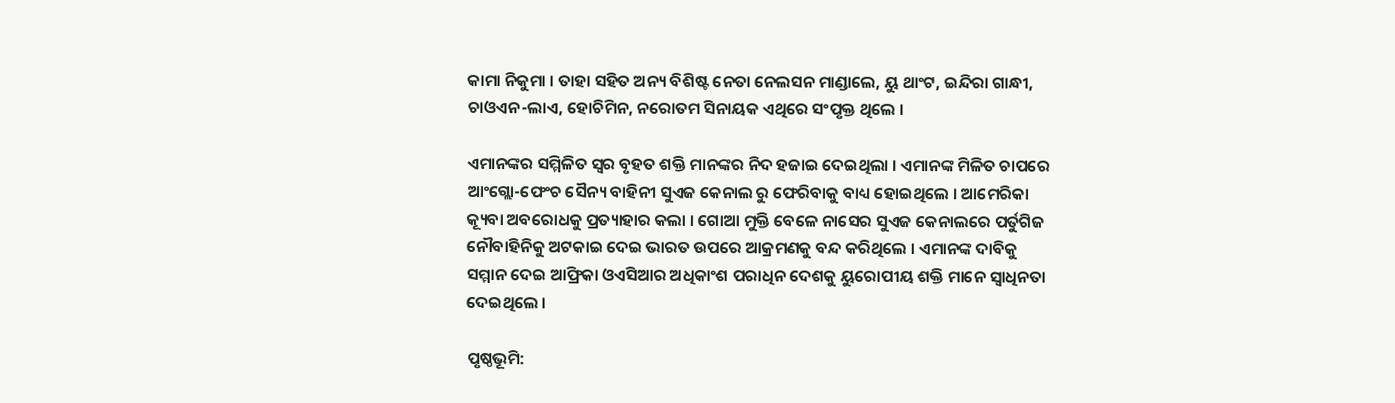କାମା ନିକୁମା । ତାହା ସହିତ ଅନ୍ୟ ବିଶିଷ୍ଟ ନେତା ନେଲସନ ମାଣ୍ଡାଲେ, ୟୁ ଥାଂଟ, ଇନ୍ଦିରା ଗାନ୍ଧୀ, ଚାଓଏନ-ଲାଏ, ହୋଚିମିନ, ନରୋତମ ସିନାୟକ ଏଥିରେ ସଂପୃକ୍ତ ଥିଲେ ।

ଏମାନଙ୍କର ସମ୍ମିଳିତ ସ୍ୱର ବୃହତ ଶକ୍ତି ମାନଙ୍କର ନିଦ ହଜାଇ ଦେଇଥିଲା । ଏମାନଙ୍କ ମିଳିତ ଚାପରେ ଆଂଗ୍ଲୋ-ଫେଂଚ ସୈନ୍ୟ ବାହିନୀ ସୁଏଜ କେନାଲ ରୁ ଫେରିବାକୁ ବାଧ୍ୟ ହୋଇଥିଲେ । ଆମେରିକା କ୍ୟୂବା ଅବରୋଧକୁ ପ୍ରତ୍ୟାହାର କଲା । ଗୋଆ ମୁକ୍ତି ବେଳେ ନାସେର ସୁଏଜ କେନାଲରେ ପର୍ତୁଗିଜ ନୌବାହିନିକୁ ଅଟକାଇ ଦେଇ ଭାରତ ଉପରେ ଆକ୍ରମଣକୁ ବନ୍ଦ କରିଥିଲେ । ଏମାନଙ୍କ ଦାବିକୁ ସମ୍ମାନ ଦେଇ ଆଫ୍ରିକା ଓଏସିଆର ଅଧିକାଂଶ ପରାଧିନ ଦେଶକୁ ୟୁରୋପୀୟ ଶକ୍ତି ମାନେ ସ୍ୱାଧିନତା ଦେଇଥିଲେ ।

ପୃଷ୍ଠଭୂମି: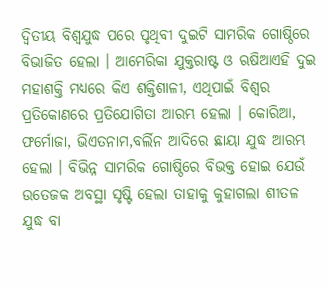ଦ୍ୱିତୀୟ ବିଶ୍ୱଯୁଦ୍ଧ ପରେ ପୃଥିବୀ ଦୁଇଟି ସାମରିକ ଗୋଷ୍ଠିରେ ବିଭାଜିତ ହେଲା । ଆମେରିକା ଯୁକ୍ତରାଷ୍ଟ ଓ ଋଷିଆଏହି ଦୁଇ ମହାଶକ୍ତି ମଧ୍ୟରେ କିଏ ଶକ୍ତିଶାଳୀ, ଏଥିପାଇଁ ବିଶ୍ୱର ପ୍ରତିକୋଣରେ ପ୍ରତିଯୋଗିତା ଆରମ୍ଭ ହେଲା । କୋରିଆ, ଫର୍ମୋଜା, ଭିଏତନାମ,ବର୍ଲିନ ଆଦିରେ ଛାୟା ଯୁଦ୍ଧ ଆରମ୍ଭ ହେଲା । ବିଭିନ୍ନ ସାମରିକ ଗୋଷ୍ଠିରେ ବିଭକ୍ତ ହୋଇ ଯେଉଁ ଉତେଜକ ଅବସ୍ଥା ସୃଷ୍ଟି ହେଲା ତାହାକୁ କୁହାଗଲା ଶୀତଳ ଯୁଦ୍ଧ ବା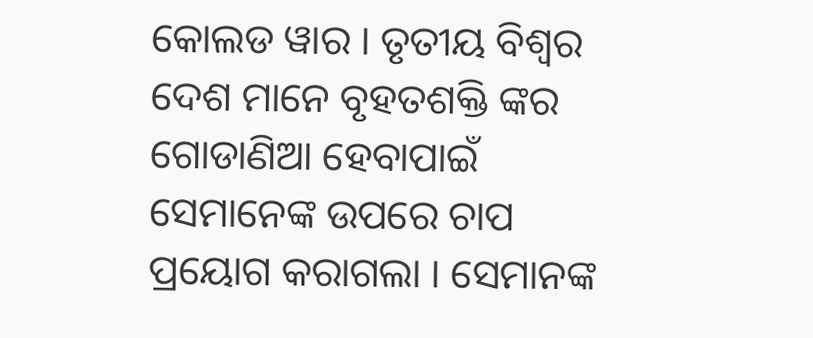କୋଲଡ ୱାର । ତୃତୀୟ ବିଶ୍ୱର ଦେଶ ମାନେ ବୃହତଶକ୍ତି ଙ୍କର ଗୋଡାଣିଆ ହେବାପାଇଁ ସେମାନେଙ୍କ ଉପରେ ଚାପ ପ୍ରୟୋଗ କରାଗଲା । ସେମାନଙ୍କ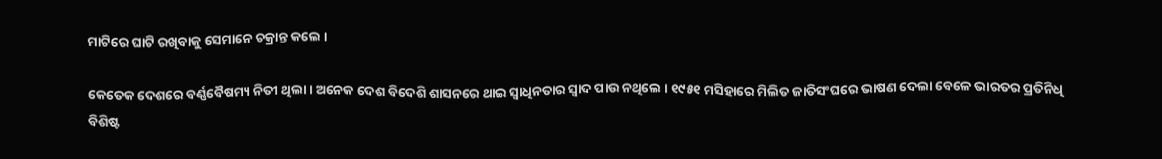ମାଟିରେ ଘାଟି ରଖିବାକୁ ସେମାନେ ଚକ୍ରାନ୍ତ କଲେ ।

କେତେକ ଦେଶରେ ବର୍ଣ୍ଣବୈଷମ୍ୟ ନିତୀ ଥିଲା । ଅନେକ ଦେଶ ବିଦେଶି ଶାସନରେ ଥାଇ ସ୍ୱାଧିନତାର ସ୍ୱାଦ ପାଉ ନଥିଲେ । ୧୯୫୧ ମସିହାରେ ମିଲିତ ଜାତିସଂଘରେ ଭାଷଣ ଦେଲା ବେଳେ ଭାରତର ପ୍ରତିନିଧି ବିଶିଷ୍ଟ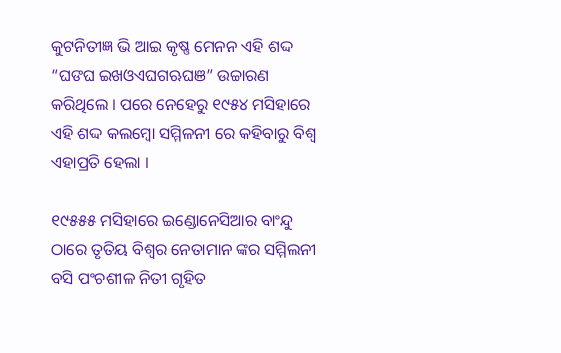କୁଟନିତୀଜ୍ଞ ଭି ଆଇ କୃଷ୍ଣ ମେନନ ଏହି ଶଦ୍ଦ “ଘଙଘ ଇଖଓଏଘଗଋଘଞ” ଉଚ୍ଚାରଣ କରିଥିଲେ । ପରେ ନେହେରୁ ୧୯୫୪ ମସିହାରେ ଏହି ଶଦ୍ଦ କଲମ୍ବୋ ସମ୍ମିଳନୀ ରେ କହିବାରୁ ବିଶ୍ୱ ଏହାପ୍ରତି ହେଲା ।

୧୯୫୫୫ ମସିହାରେ ଇଣ୍ଡୋନେସିଆର ବାଂନ୍ଦୁ ଠାରେ ତୃତିୟ ବିଶ୍ୱର ନେତାମାନ ଙ୍କର ସମ୍ମିଲନୀ ବସି ପଂଚଶୀଳ ନିତୀ ଗୃହିତ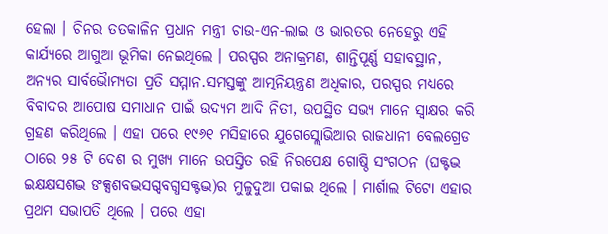ହେଲା । ଚିନର ତତକାଳିନ ପ୍ରଧାନ ମନ୍ତ୍ରୀ ଚାଉ-ଏନ-ଲାଇ ଓ ଭାରତର ନେହେରୁ ଏହି କାର୍ଯ୍ୟରେ ଆଗୁଆ ଭୂମିକା ନେଇଥିଲେ । ପରସ୍ପର ଅନାକ୍ରମଣ, ଶାନ୍ତିପୂର୍ଣ୍ଣ ସହାବସ୍ଥାନ, ଅନ୍ୟର ସାର୍ବଭୈାମ୍ୟତା ପ୍ରତି ସମ୍ମାନ.ସମସ୍ତଙ୍କୁ ଆତ୍ମନିୟନ୍ତ୍ରଣ ଅଧିକାର, ପରସ୍ପର ମଧ୍ୟରେ ବିବାଦର ଆପୋଷ ସମାଧାନ ପାଇଁ ଉଦ୍ୟମ ଆଦି ନିତୀ, ଉପସ୍ଥିତ ସଭ୍ୟ ମାନେ ସ୍ୱାକ୍ଷର କରି ଗ୍ରହଣ କରିଥିଲେ । ଏହା ପରେ ୧୯୬୧ ମସିହାରେ ଯୁଗେସ୍ଲୋଭିଆର ରାଜଧାନୀ ବେଲଗ୍ରେଡ ଠାରେ ୨୫ ଟି ଦେଶ ର ମୁଖ୍ୟ ମାନେ ଉପସ୍ତିତ ରହି ନିରପେକ୍ଷ ଗୋଷ୍ଠି ସଂଗଠନ (ଘକ୍ଟଦ୍ଭ ଇକ୍ଷକ୍ଷସଶଦ୍ଭ ଙକ୍ସଶବଦ୍ଭସଗ୍ଦବଗ୍ଧସକ୍ଟଦ୍ଭ)ର ମୁଳୁଦୁଆ ପକାଇ ଥିଲେ । ମାର୍ଶାଲ ଟିଟୋ ଏହାର ପ୍ରଥମ ସଭାପତି ଥିଲେ । ପରେ ଏହା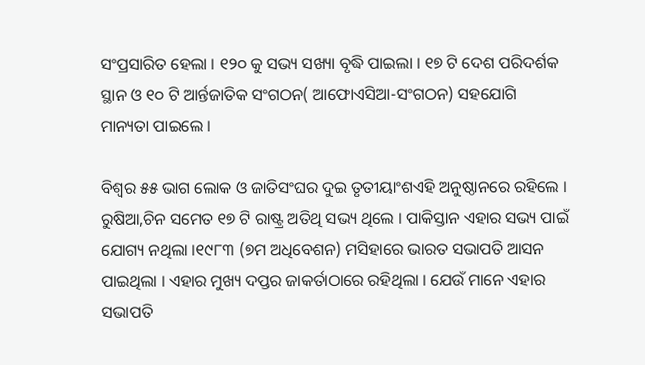ସଂପ୍ରସାରିତ ହେଲା । ୧୨୦ କୁ ସଭ୍ୟ ସଖ୍ୟା ବୃଦ୍ଧି ପାଇଲା । ୧୭ ଟି ଦେଶ ପରିଦର୍ଶକ ସ୍ଥାନ ଓ ୧୦ ଟି ଆର୍ନ୍ତଜାତିକ ସଂଗଠନ( ଆଫୋଏସିଆ-ସଂଗଠନ) ସହଯୋଗି ମାନ୍ୟତା ପାଇଲେ ।

ବିଶ୍ୱର ୫୫ ଭାଗ ଲୋକ ଓ ଜାତିସଂଘର ଦୁଇ ତୃତୀୟାଂଶଏହି ଅନୁଷ୍ଠାନରେ ରହିଲେ । ରୁଷିଆ,ଚିନ ସମେତ ୧୭ ଟି ରାଷ୍ଟ୍ର ଅତିଥି ସଭ୍ୟ ଥିଲେ । ପାକିସ୍ତାନ ଏହାର ସଭ୍ୟ ପାଇଁ ଯୋଗ୍ୟ ନଥିଲା ।୧୯୮୩ (୭ମ ଅଧିବେଶନ) ମସିହାରେ ଭାରତ ସଭାପତି ଆସନ ପାଇଥିଲା । ଏହାର ମୁଖ୍ୟ ଦପ୍ତର ଜାକର୍ତାଠାରେ ରହିଥିଲା । ଯେଉଁ ମାନେ ଏହାର ସଭାପତି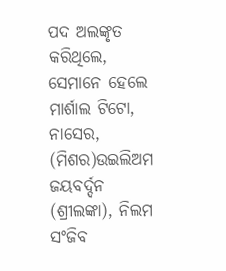ପଦ ଅଲଙ୍କୃତ କରିଥିଲେ, ସେମାନେ ହେଲେ ମାର୍ଶାଲ ଟିଟୋ, ନାସେର, (ମିଶର)ଉଇଲିଅମ ଜୟବର୍ଦ୍ଦନ (ଶ୍ରୀଲଙ୍କା), ନିଲମ ସଂଜିବ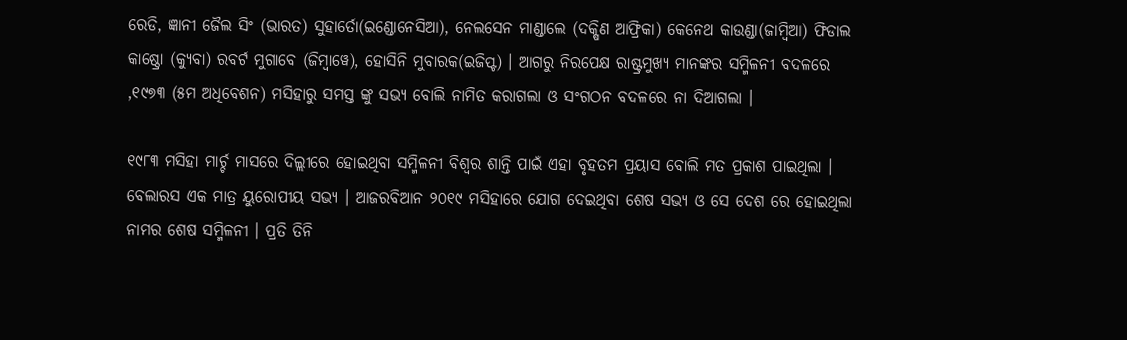ରେଡି, ଜ୍ଞାନୀ ଜୈଲ ସିଂ (ଭାରତ) ସୁହାର୍ତୋ(ଇଣ୍ଡୋନେସିଆ), ନେଲସେନ ମାଣ୍ଡାଲେ (ଦକ୍ଷିଣ ଆଫ୍ରିକା) କେନେଥ କାଉଣ୍ଡା(ଜାମ୍ବିଆ) ଫିଡାଲ କାଷ୍ଠ୍ରୋ (କ୍ୟୁବା) ରବର୍ଟ ମୁଗାବେ (ଜିମ୍ବାୱେ), ହୋସିନି ମୁବାରକ(ଇଜିପ୍ଟ) । ଆଗରୁ ନିରପେକ୍ଷ ରାଷ୍ଟ୍ରମୁଖ୍ୟ ମାନଙ୍କର ସମ୍ମିଳନୀ ବଦଳରେ ,୧୯୭୩ (୫ମ ଅଧିବେଶନ) ମସିହାରୁ ସମସ୍ତ ଙ୍କୁ ସଭ୍ୟ ବୋଲି ନାମିତ କରାଗଲା ଓ ସଂଗଠନ ବଦଳରେ ନା ଦିଆଗଲା ।

୧୯୮୩ ମସିହା ମାର୍ଚ୍ଚ ମାସରେ ଦିଲ୍ଲୀରେ ହୋଇଥିବା ସମ୍ମିଳନୀ ବିଶ୍ୱର ଶାନ୍ତି ପାଇଁ ଏହା ବୃହତମ ପ୍ରୟାସ ବୋଲି ମତ ପ୍ରକାଶ ପାଇଥିଲା । ବେଲାରସ ଏକ ମାତ୍ର ୟୁରୋପୀୟ ସଭ୍ୟ । ଆଜରବିଆନ ୨୦୧୯ ମସିହାରେ ଯୋଗ ଦେଇଥିବା ଶେଷ ସଭ୍ୟ ଓ ସେ ଦେଶ ରେ ହୋଇଥିଲା ନାମର ଶେଷ ସମ୍ମିଳନୀ । ପ୍ରତି ତିନି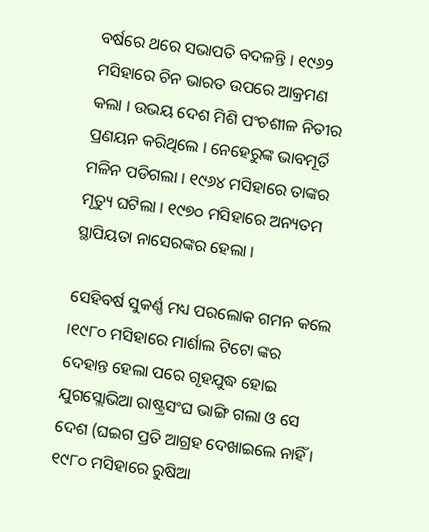ବର୍ଷରେ ଥରେ ସଭାପତି ବଦଳନ୍ତି । ୧୯୬୨ ମସିହାରେ ଚିନ ଭାରତ ଉପରେ ଆକ୍ରମଣ କଲା । ଉଭୟ ଦେଶ ମିଶି ପଂଚଶୀଳ ନିତୀର ପ୍ରଣୟନ କରିଥିଲେ । ନେହେରୁଙ୍କ ଭାବମୂର୍ତି ମଳିନ ପଡିଗଲା । ୧୯୬୪ ମସିହାରେ ତାଙ୍କର ମୃତ୍ୟୁ ଘଟିଲା । ୧୯୭୦ ମସିହାରେ ଅନ୍ୟତମ ସ୍ଥାପିୟତା ନାସେରଙ୍କର ହେଲା ।

ସେହିବର୍ଷ ସୁକର୍ଣ୍ଣ ମଧ୍ୟ ପରଲୋକ ଗମନ କଲେ ।୧୯୮୦ ମସିହାରେ ମାର୍ଶାଲ ଟିଟୋ ଙ୍କର ଦେହାନ୍ତ ହେଲା ପରେ ଗୃହଯୁଦ୍ଧ ହୋଇ ଯୁଗସ୍ଲୋଭିଆ ରାଷ୍ଟ୍ରସଂଘ ଭାଙ୍ଗି ଗଲା ଓ ସେ ଦେଶ (ଘଇଗ ପ୍ରତି ଆଗ୍ରହ ଦେଖାଇଲେ ନାହିଁ । ୧୯୮୦ ମସିହାରେ ରୁଷିଆ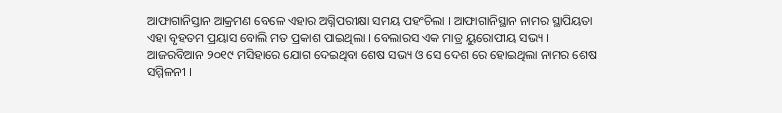ଆଫାଗାନିସ୍ତାନ ଆକ୍ରମଣ ବେଳେ ଏହାର ଅଗ୍ନିପରୀକ୍ଷା ସମୟ ପହଂଚିଲା । ଆଫାଗାନିସ୍ଥାନ ନାମର ସ୍ଥାପିୟତା ଏହା ବୃହତମ ପ୍ରୟାସ ବୋଲି ମତ ପ୍ରକାଶ ପାଇଥିଲା । ବେଲାରସ ଏକ ମାତ୍ର ୟୁରୋପୀୟ ସଭ୍ୟ । ଆଜରବିଆନ ୨୦୧୯ ମସିହାରେ ଯୋଗ ଦେଇଥିବା ଶେଷ ସଭ୍ୟ ଓ ସେ ଦେଶ ରେ ହୋଇଥିଲା ନାମର ଶେଷ ସମ୍ମିଳନୀ ।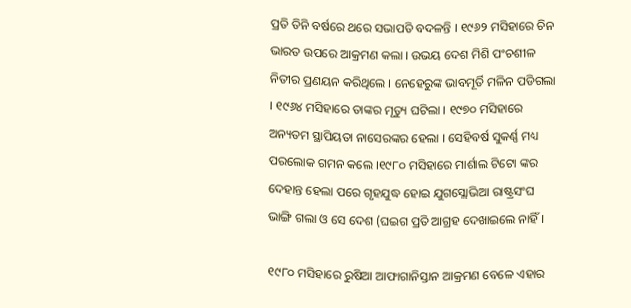ପ୍ରତି ତିନି ବର୍ଷରେ ଥରେ ସଭାପତି ବଦଳନ୍ତି । ୧୯୬୨ ମସିହାରେ ଚିନ ଭାରତ ଉପରେ ଆକ୍ରମଣ କଲା । ଉଭୟ ଦେଶ ମିଶି ପଂଚଶୀଳ ନିତୀର ପ୍ରଣୟନ କରିଥିଲେ । ନେହେରୁଙ୍କ ଭାବମୂର୍ତି ମଳିନ ପଡିଗଲା । ୧୯୬୪ ମସିହାରେ ତାଙ୍କର ମୃତ୍ୟୁ ଘଟିଲା । ୧୯୭୦ ମସିହାରେ ଅନ୍ୟତମ ସ୍ଥାପିୟତା ନାସେରଙ୍କର ହେଲା । ସେହିବର୍ଷ ସୁକର୍ଣ୍ଣ ମଧ୍ୟ ପରଲୋକ ଗମନ କଲେ ।୧୯୮୦ ମସିହାରେ ମାର୍ଶାଲ ଟିଟୋ ଙ୍କର ଦେହାନ୍ତ ହେଲା ପରେ ଗୃହଯୁଦ୍ଧ ହୋଇ ଯୁଗସ୍ଲୋଭିଆ ରାଷ୍ଟ୍ରସଂଘ ଭାଙ୍ଗି ଗଲା ଓ ସେ ଦେଶ (ଘଇଗ ପ୍ରତି ଆଗ୍ରହ ଦେଖାଇଲେ ନାହିଁ ।

୧୯୮୦ ମସିହାରେ ରୁଷିଆ ଆଫାଗାନିସ୍ତାନ ଆକ୍ରମଣ ବେଳେ ଏହାର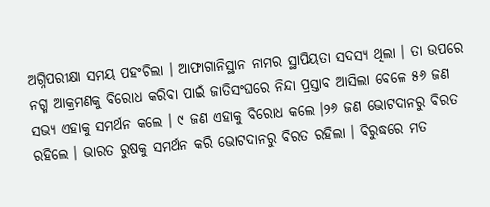ଅଗ୍ନିପରୀକ୍ଷା ସମୟ ପହଂଚିଲା । ଆଫାଗାନିସ୍ଥାନ ନାମର ସ୍ଥାପିୟତା ସଦସ୍ୟ ଥିଲା । ତା ଉପରେ ନଗ୍ମ ଆକ୍ରମଣକୁ ବିରୋଧ କରିବା ପାଇଁ ଜାତିସଂଘରେ ନିନ୍ଦା ପ୍ରସ୍ତାବ ଆସିଲା ବେଳେ ୫୬ ଜଣ ସଭ୍ୟ ଏହାକୁ ସମର୍ଥନ କଲେ । ୯ ଜଣ ଏହାକୁ ବିରୋଧ କଲେ ।୨୬ ଜଣ ଭୋଟଦାନରୁ ବିରତ ରହିଲେ । ଭାରତ ରୁଷକୁ ସମର୍ଥନ କରି ଭୋଟଦାନରୁ ବିରତ ରହିଲା । ବିରୁଦ୍ଧରେ ମତ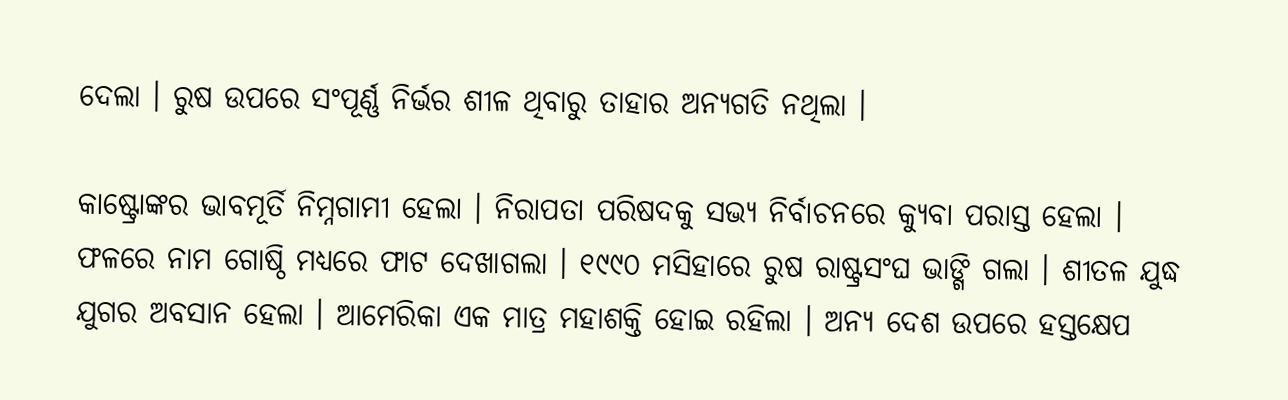ଦେଲା । ରୁଷ ଉପରେ ସଂପୂର୍ଣ୍ଣ ନିର୍ଭର ଶୀଳ ଥିବାରୁ ତାହାର ଅନ୍ୟଗତି ନଥିଲା ।

କାଷ୍ଟ୍ରୋଙ୍କର ଭାବମୂର୍ତି ନିମ୍ନଗାମୀ ହେଲା । ନିରାପତା ପରିଷଦକୁ ସଭ୍ୟ ନିର୍ବାଚନରେ କ୍ୟୁବା ପରାସ୍ତ ହେଲା । ଫଳରେ ନାମ ଗୋଷ୍ଠି ମଧ୍ୟରେ ଫାଟ ଦେଖାଗଲା । ୧୯୯୦ ମସିହାରେ ରୁଷ ରାଷ୍ଟ୍ରସଂଘ ଭାଙ୍ଗି ଗଲା । ଶୀତଳ ଯୁଦ୍ଧ ଯୁଗର ଅବସାନ ହେଲା । ଆମେରିକା ଏକ ମାତ୍ର ମହାଶକ୍ତି ହୋଇ ରହିଲା । ଅନ୍ୟ ଦେଶ ଉପରେ ହସ୍ତକ୍ଷେପ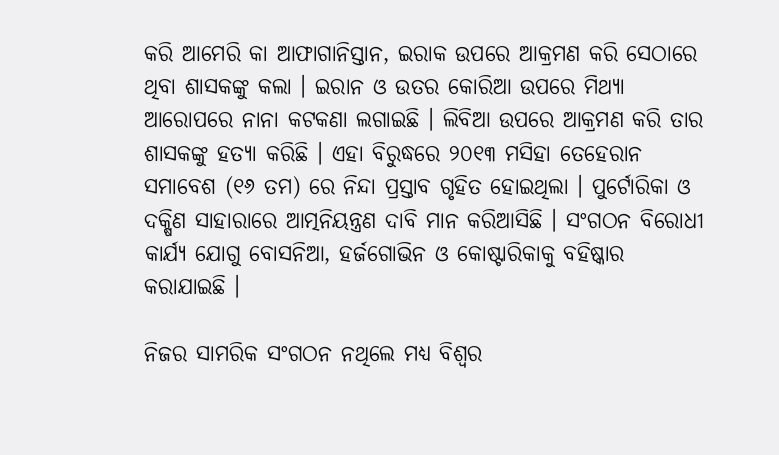କରି ଆମେରି କା ଆଫାଗାନିସ୍ତାନ, ଇରାକ ଉପରେ ଆକ୍ରମଣ କରି ସେଠାରେ ଥିବା ଶାସକଙ୍କୁ କଲା । ଇରାନ ଓ ଉତର କୋରିଆ ଉପରେ ମିଥ୍ୟା ଆରୋପରେ ନାନା କଟକଣା ଲଗାଇଛି । ଲିବିଆ ଉପରେ ଆକ୍ରମଣ କରି ତାର ଶାସକଙ୍କୁ ହତ୍ୟା କରିଛି । ଏହା ବିରୁଦ୍ଧରେ ୨୦୧୩ ମସିହା ତେହେରାନ ସମାବେଶ (୧୬ ତମ) ରେ ନିନ୍ଦା ପ୍ରସ୍ତାବ ଗୃହିତ ହୋଇଥିଲା । ପୁର୍ଟୋରିକା ଓ ଦକ୍ଷିଣ ସାହାରାରେ ଆତ୍ମନିୟନ୍ତ୍ରଣ ଦାବି ମାନ କରିଆସିଛି । ସଂଗଠନ ବିରୋଧୀ କାର୍ଯ୍ୟ ଯୋଗୁ ବୋସନିଆ, ହର୍ଜଗୋଭିନ ଓ କୋଷ୍ଟାରିକାକୁ ବହିଷ୍କାର କରାଯାଇଛି ।

ନିଜର ସାମରିକ ସଂଗଠନ ନଥିଲେ ମଧ୍ୟ ବିଶ୍ୱର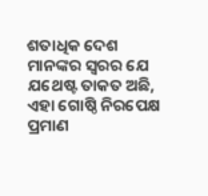ଶତାଧିକ ଦେଶ ମାନଙ୍କର ସ୍ୱରର ଯେ ଯଥେଷ୍ଟ ତାକତ ଅଛି, ଏହା ଗୋଷ୍ଠି ନିରପେକ୍ଷ ପ୍ରମାଣ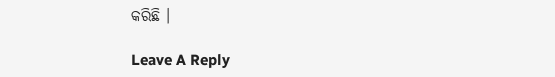କରିଛି ।

Leave A Reply